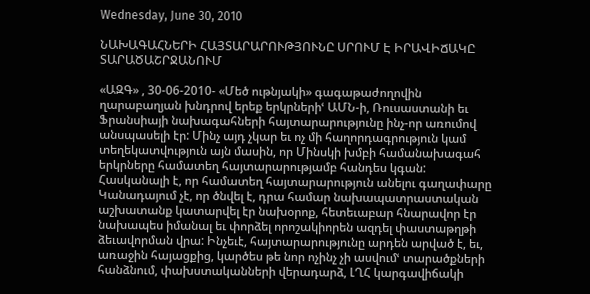Wednesday, June 30, 2010

ՆԱԽԱԳԱՀՆԵՐԻ ՀԱՅՏԱՐԱՐՈՒԹՅՈՒՆԸ ՍՐՈՒՄ Է ԻՐԱՎԻՃԱԿԸ ՏԱՐԱԾԱՇՐՋԱՆՈՒՄ

«ԱԶԳ» , 30-06-2010- «Մեծ ութնյակի» գագաթաժողովին ղարաբաղյան խնդրով երեք երկրներիՙ ԱՄՆ-ի, Ռուսաստանի եւ Ֆրանսիայի նախագահների հայտարարությունը ինչ-որ առումով անսպասելի էր: Մինչ այդ չկար եւ ոչ մի հաղորդագրություն կամ տեղեկատվություն այն մասին, որ Մինսկի խմբի համանախագահ երկրները համատեղ հայտարարությամբ հանդես կգան: Հասկանալի է, որ համատեղ հայտարարություն անելու գաղափարը Կանադայում չէ, որ ծնվել է, դրա համար նախապատրաստական աշխատանք կատարվել էր նախօրոք, հետեւաբար հնարավոր էր նախապես իմանալ եւ փորձել որոշակիորեն ազդել փաստաթղթի ձեւավորման վրա: Ինչեւէ, հայտարարությունը արդեն արված է, եւ, առաջին հայացքից, կարծես թե նոր ոչինչ չի ասվումՙ տարածքների հանձնում, փախստականների վերադարձ, ԼՂՀ կարգավիճակի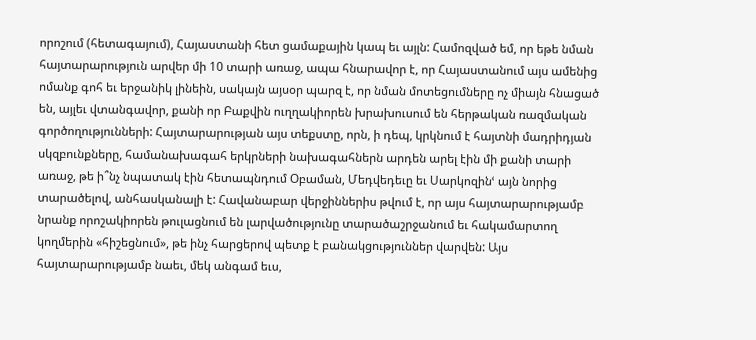որոշում (հետագայում), Հայաստանի հետ ցամաքային կապ եւ այլն: Համոզված եմ, որ եթե նման հայտարարություն արվեր մի 10 տարի առաջ, ապա հնարավոր է, որ Հայաստանում այս ամենից ոմանք գոհ եւ երջանիկ լինեին, սակայն այսօր պարզ է, որ նման մոտեցումները ոչ միայն հնացած են, այլեւ վտանգավոր, քանի որ Բաքվին ուղղակիորեն խրախուսում են հերթական ռազմական գործողությունների: Հայտարարության այս տեքստը, որն, ի դեպ, կրկնում է հայտնի մադրիդյան սկզբունքները, համանախագահ երկրների նախագահներն արդեն արել էին մի քանի տարի առաջ, թե ի՞նչ նպատակ էին հետապնդում Օբաման, Մեդվեդեւը եւ Սարկոզինՙ այն նորից տարածելով, անհասկանալի է: Հավանաբար վերջիններիս թվում է, որ այս հայտարարությամբ նրանք որոշակիորեն թուլացնում են լարվածությունը տարածաշրջանում եւ հակամարտող կողմերին «հիշեցնում», թե ինչ հարցերով պետք է բանակցություններ վարվեն: Այս հայտարարությամբ նաեւ, մեկ անգամ եւս,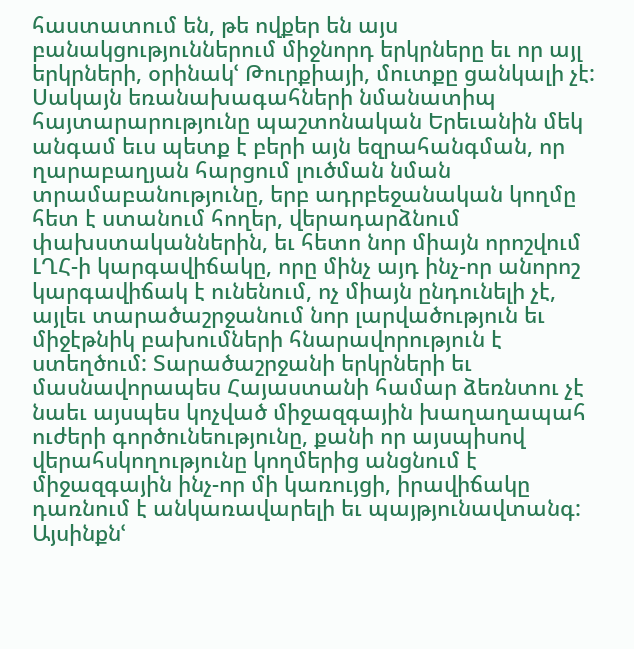հաստատում են, թե ովքեր են այս բանակցություններում միջնորդ երկրները եւ որ այլ երկրների, օրինակՙ Թուրքիայի, մուտքը ցանկալի չէ: Սակայն եռանախագահների նմանատիպ հայտարարությունը պաշտոնական Երեւանին մեկ անգամ եւս պետք է բերի այն եզրահանգման, որ ղարաբաղյան հարցում լուծման նման տրամաբանությունը, երբ ադրբեջանական կողմը հետ է ստանում հողեր, վերադարձնում փախստականներին, եւ հետո նոր միայն որոշվում ԼՂՀ-ի կարգավիճակը, որը մինչ այդ ինչ-որ անորոշ կարգավիճակ է ունենում, ոչ միայն ընդունելի չէ, այլեւ տարածաշրջանում նոր լարվածություն եւ միջէթնիկ բախումների հնարավորություն է ստեղծում: Տարածաշրջանի երկրների եւ մասնավորապես Հայաստանի համար ձեռնտու չէ նաեւ այսպես կոչված միջազգային խաղաղապահ ուժերի գործունեությունը, քանի որ այսպիսով վերահսկողությունը կողմերից անցնում է միջազգային ինչ-որ մի կառույցի, իրավիճակը դառնում է անկառավարելի եւ պայթյունավտանգ: Այսինքնՙ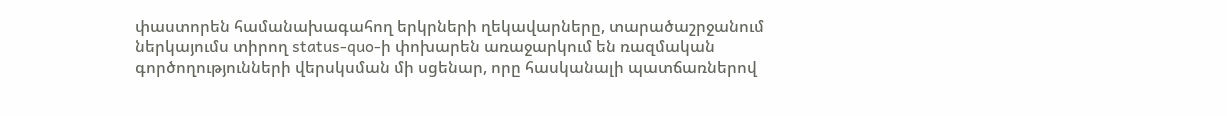փաստորեն համանախագահող երկրների ղեկավարները, տարածաշրջանում ներկայումս տիրող status-quo-ի փոխարեն առաջարկում են ռազմական գործողությունների վերսկսման մի սցենար, որը հասկանալի պատճառներով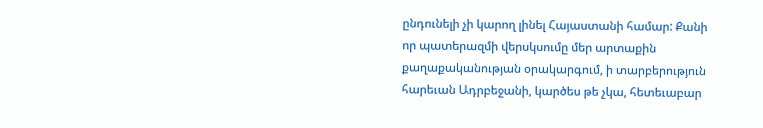ընդունելի չի կարող լինել Հայաստանի համար: Քանի որ պատերազմի վերսկսումը մեր արտաքին քաղաքականության օրակարգում, ի տարբերություն հարեւան Ադրբեջանի, կարծես թե չկա, հետեւաբար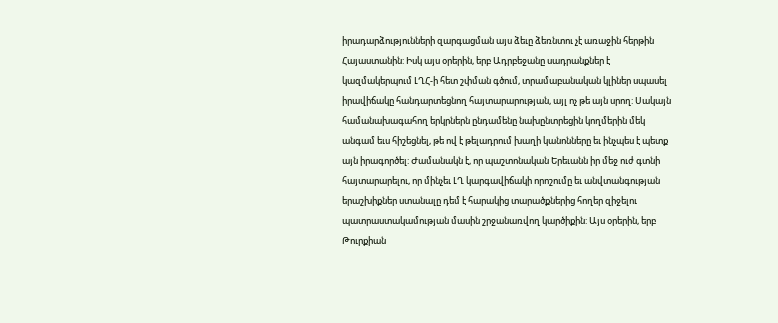իրադարձությունների զարգացման այս ձեւը ձեռնտու չէ առաջին հերթին Հայաստանին: Իսկ այս օրերին, երբ Ադրբեջանը սադրանքներ է կազմակերպում ԼՂՀ-ի հետ շփման գծում, տրամաբանական կլիներ սպասել իրավիճակը հանդարտեցնող հայտարարության, այլ ոչ թե այն սրող: Սակայն համանախագահող երկրներն ընդամենը նախընտրեցին կողմերին մեկ անգամ եւս հիշեցնել, թե ով է թելադրում խաղի կանոնները եւ ինչպես է պետք այն իրագործել: Ժամանակն է, որ պաշտոնական Երեւանն իր մեջ ուժ գտնի հայտարարելու, որ մինչեւ ԼՂ կարգավիճակի որոշումը եւ անվտանգության երաշխիքներ ստանալը դեմ է հարակից տարածքներից հողեր զիջելու պատրաստակամության մասին շրջանառվող կարծիքին: Այս օրերին, երբ Թուրքիան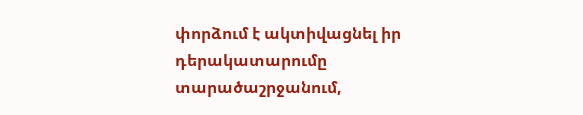փորձում է ակտիվացնել իր դերակատարումը տարածաշրջանում,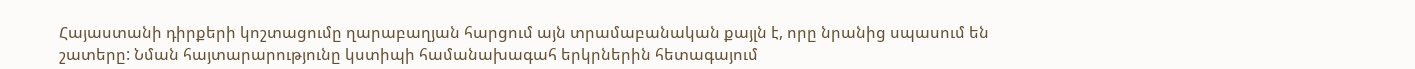Հայաստանի դիրքերի կոշտացումը ղարաբաղյան հարցում այն տրամաբանական քայլն է, որը նրանից սպասում են շատերը: Նման հայտարարությունը կստիպի համանախագահ երկրներին հետագայում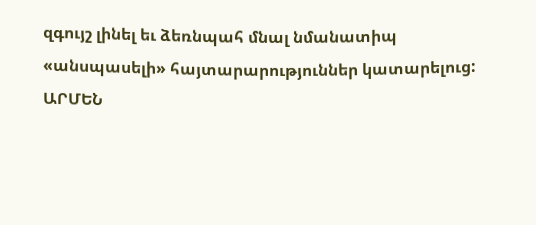զգույշ լինել եւ ձեռնպահ մնալ նմանատիպ «անսպասելի» հայտարարություններ կատարելուց: ԱՐՄԵՆ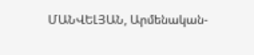ՄԱՆՎԵԼՅԱՆ, Արմենական-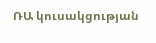ՌԱ կուսակցության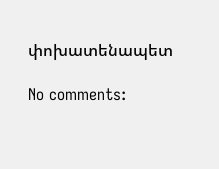փոխատենապետ

No comments: